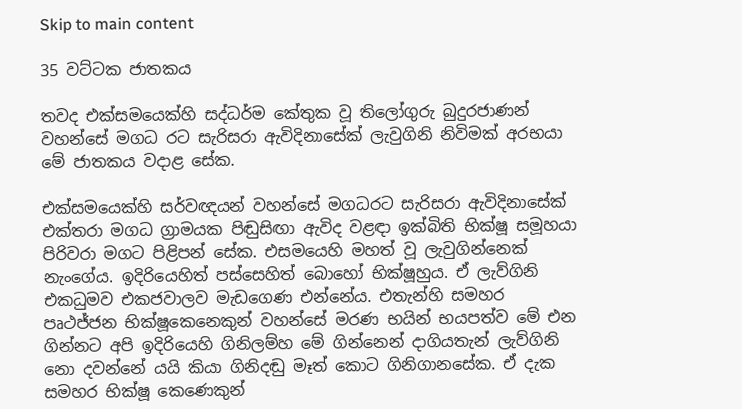Skip to main content

35 වට්ටක ජාතකය

තවද එක්සමයෙක්හි සද්ධර්ම කේතුක වූ තිලෝගුරු බුදුරජාණන් වහන්සේ මගධ රට සැරිසරා ඇවිදිනාසේක් ලැවුගිනි නිවිමක් අරභයා මේ ජාතකය වදාළ සේක.

එක්සමයෙක්හි සර්වඥයන් වහන්සේ මගධරට සැරිසරා ඇවිදිනාසේක් එක්තරා මගධ ග්‍රාමයක පිඬුසිඟා ඇවිද වළඳා ඉක්බිති භික්ෂූ සමූහයා පිරිවරා මගට පිළිපන් සේක. එසමයෙහි මහත් වූ ලැවුගින්නෙක් නැංගේය. ඉදිරියෙහිත් පස්සෙහිත් බොහෝ භික්ෂූහුය. ඒ ලැව්ගිනි එකධුමව එකජවාලව මැඩගෙණ එන්නේය. එතැන්හි සමහර පෘථජ්ජන භික්ෂූකෙනෙකුන් වහන්සේ මරණ භයින් භයපත්ව මේ එන ගින්නට අපි ඉදිරියෙහි ගිනිලම්හ මේ ගින්නෙන් දාගියතැන් ලැව්ගිනි නො දවන්නේ යයි කියා ගිනිදඬු මෑත් කොට ගිනිගානසේක. ඒ දැක සමහර භික්ෂූ කෙණෙකුන්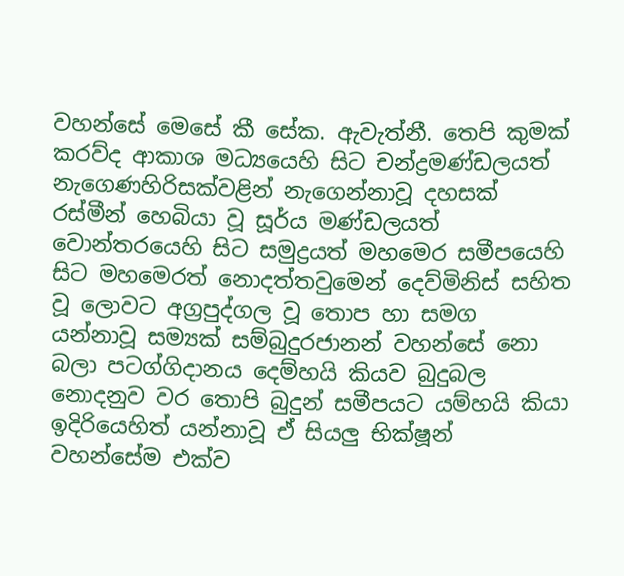වහන්සේ මෙසේ කී සේක. ඇවැත්නී. තෙපි කුමක් කරව්ද ආකාශ මධ්‍යයෙහි සිට චන්ද්‍රමණ්ඩලයත් නැගෙණහිරිසක්වළින් නැගෙන්නාවූ දහසක් රස්මීන් හෙබියා වූ සූර්ය මණ්ඩලයත් වොන්තරයෙහි සිට සමුද්‍රයත් මහමෙර සමීපයෙහි සිට මහමෙරත් නොදත්තවුමෙන් දෙව්මිනිස් සහිත වූ ලොවට අග්‍රපුද්ගල වූ තොප හා සමග යන්නාවූ සම්‍යක් සම්බුදුරජානන් වහන්සේ නො බලා පටග්ගිදානය දෙම්හයි කියව බුදුබල නොදනුව වර තොපි බුදුන් සමීපයට යම්හයි කියා ඉදිරියෙහිත් යන්නාවූ ඒ සියලු භික්ෂූන් වහන්සේම එක්ව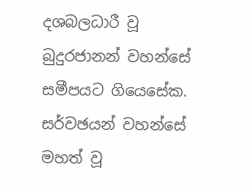දශබලධාරී වූ බුදුරජානන් වහන්සේ සමීපයට ගියෙසේක. සර්වඡයන් වහන්සේ මහත් වූ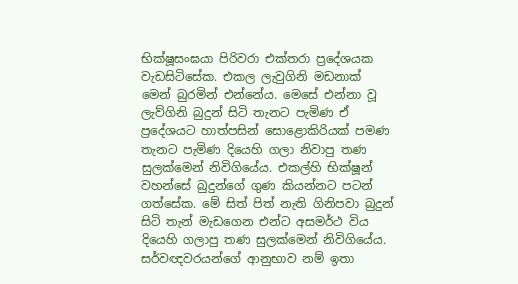භික්ෂූසංඝයා පිරිවරා එක්තරා ප්‍රදේශයක වැඩසිටිසේක. එකල ලැවුගිනි මඩනාක් මෙන් බුරමින් එන්නේය. මෙසේ එන්නා වූ ලැව්ගිනි බුදුන් සිටි තැනට පැමිණ ඒ ප්‍රදේශයට හාත්පසින් සොළොකිරියක් පමණ තැනට පැමිණ දියෙහි ගලා නිවාපු තණ සුලක්මෙන් නිවිගියේය. එකල්හි භික්ෂූන් වහන්සේ බුදුන්ගේ ගුණ කියන්නට පටන් ගත්සේක. මේ සිත් පිත් නැති ගිනිපවා බුදුන් සිටි තැන් මැඩගෙන එන්ට අසමර්ථ විය දියෙහි ගලාපු තණ සුලක්මෙන් නිවිගියේය. සර්වඥවරයන්ගේ ආනුභාව නම් ඉතා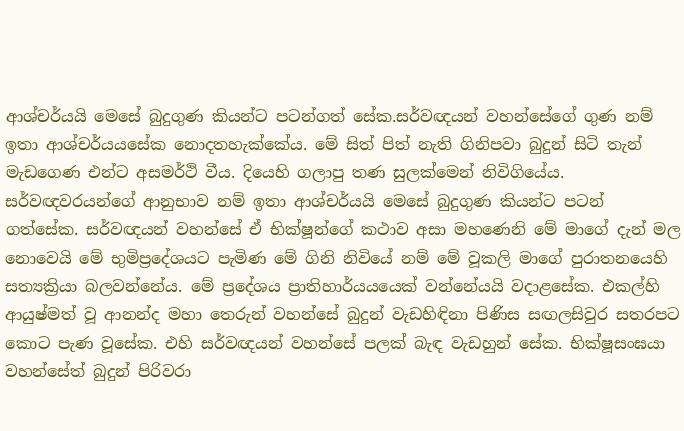ආශ්චර්යයි මෙසේ බුදුගුණ කියන්ට පටන්ගත් සේක.සර්වඥයන් වහන්සේගේ ගුණ නම් ඉතා ආශ්චර්යයසේක නොදතහැක්කේය. මේ සිත් පිත් නැති ගිනිපවා බුදුන් සිටි තැන් මැඩගෙණ එන්ට අසමර්ථි වීය. දියෙහි ගලාපු තණ සුලක්මෙන් නිවිගියේය. සර්වඥවරයන්ගේ ආනුභාව නම් ඉතා ආශ්චර්යයි මෙසේ බුදුගුණ කියන්ට පටන් ගත්සේක. සර්වඥයන් වහන්සේ ඒ භික්ෂූන්ගේ කථාව අසා මහණෙනි මේ මාගේ දැන් මල නොවෙයි මේ භුමිප්‍රදේශයට පැමිණ මේ ගිනි නිවියේ නම් මේ වූකලි මාගේ පුරාතනයෙහි සත්‍යක්‍රියා බලවන්නේය. මේ ප්‍රදේශය ප්‍රාතිහාර්යයයෙක් වන්නේයයි වදාළසේක. එකල්හි ආයුෂ්මත් වූ ආනන්ද මහා තෙරුන් වහන්සේ බුදුන් වැඩහිඳිනා පිණිස සඟලසිවුර සතරපට කොට පැණ වූසේක. එහි සර්වඥයන් වහන්සේ පලක් බැඳ වැඩහුන් සේක. භික්ෂූසංඝයා වහන්සේත් බුදුන් පිරිවරා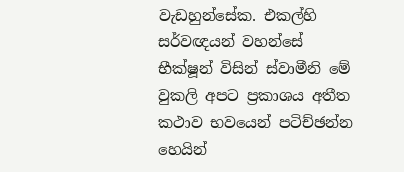වැඩහුන්සේක. එකල්හි සර්වඥයන් වහන්සේ භීක්ෂූන් විසින් ස්වාමීනි මේ වුකලි අපට ප්‍රකාශය අතීත කථාව භවයෙන් පටිච්ඡන්න හෙයින්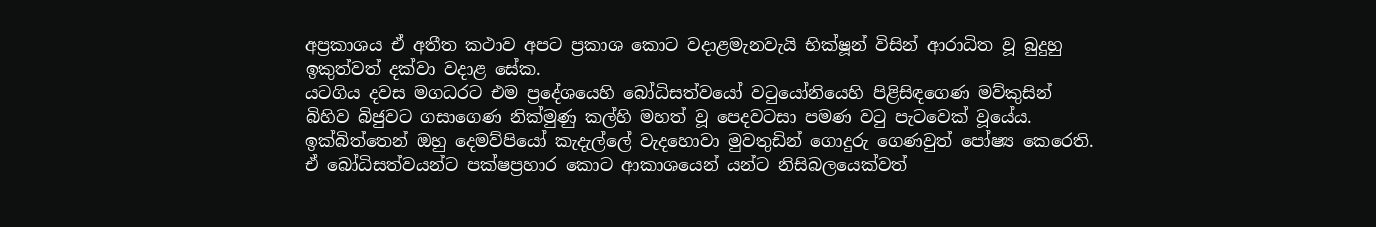අප්‍රකාශය ඒ අතීත කථාව අපට ප්‍රකාශ කොට වදාළමැනවැයි භික්ෂූන් විසින් ආරාධිත වූ බුදුහු ඉකුත්වත් දක්වා වදාළ සේක.
යටගිය දවස මගධරට එම ප්‍රදේශයෙහි බෝධිසත්වයෝ වටුයෝනියෙහි පිළිසිඳගෙණ මව්කුසින් බිහිව බිජුවට ගසාගෙණ නික්මුණු කල්හි මහත් වූ පෙදවටසා පමණ වටු පැටවෙක් වූයේය. ඉක්බිත්තෙන් ඔහු දෙමව්පියෝ කැදැල්ලේ වැදහොවා මුවතුඩින් ගොදුරු ගෙණවුත් පෝෂ්‍ය කෙරෙති. ඒ බෝධිසත්වයන්ට පක්ෂප්‍රහාර කොට ආකාශයෙන් යන්ට නිසිබලයෙක්වත්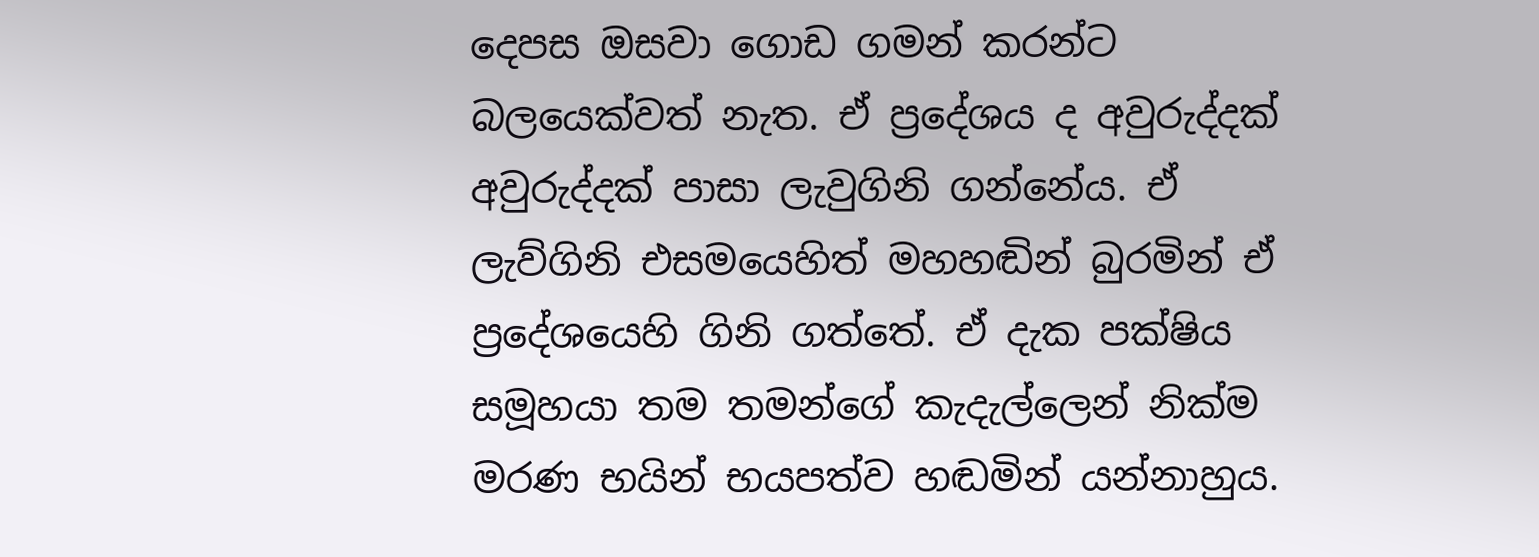දෙපස ඔසවා ගොඩ ගමන් කරන්ට බලයෙක්වත් නැත. ඒ ප්‍රදේශය ද අවුරුද්දක් අවුරුද්දක් පාසා ලැවුගිනි ගන්නේය. ඒ ලැව්ගිනි එසමයෙහිත් මහහඬින් බුරමින් ඒ ප්‍රදේශයෙහි ගිනි ගත්තේ. ඒ දැක පක්ෂිය සමූහයා තම තමන්ගේ කැදැල්ලෙන් නික්ම මරණ භයින් භයපත්ව හඬමින් යන්නාහුය.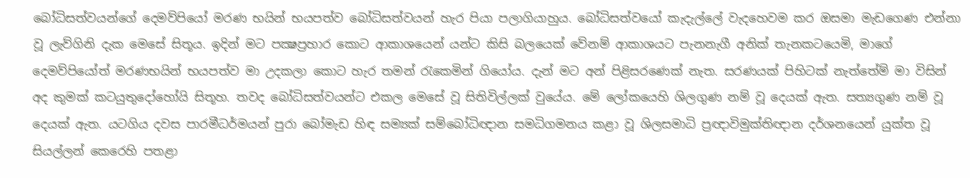බෝධිසත්වයන්ගේ දෙමව්පියෝ මරණ භයින් භයපත්ව බෝධිසත්වයන් හැර පියා පලාගියාහුය. බෝධිසත්වයෝ කැදැල්ලේ වැදහෙවම කර ඔසමා මැඩගෙණ එන්නා වූ ලැව්ගිනි දැක මෙසේ සිතූය. ඉදින් මට පක්‍ෂප්‍රහාර කොට ආකාශයෙන් යන්ට කිසි බලයෙක් වේනම් ආකාශයට පැනනැගී අනික් තැනකටයෙමි, මාගේ දෙමව්පියෝත් මරණභයින් භයපත්ව මා උදකලා කොට හැර තමන් රැකෙමින් ගියෝය. දැන් මට අන් පිළිසරණෙක් නැත. සරණයක් පිහිටක් නැත්තේම් මා විසින් අද කුමක් කටයුතුදෝහෝයි සිතූහ. තවද බෝධිසත්වයන්ට එකල මෙසේ වූ සිතිවිල්ලක් වුයේය. මේ ලෝකයෙහි ශිලගුණ නම් වූ දෙයක් ඇත. සත්‍යගුණ නම් වූ දෙයක් ඇත. යටගිය දවස පාරමීධර්මයන් පුරා බෝමැඩ හිඳ සම්‍යක් සම්බෝධිඥාන සමධිගමනය කළා වූ ශිලසමාධි ප්‍රඥාවිමුක්තිඥාන දර්ශනයෙන් යුක්ත වූ සියල්ලන් කෙරෙහි පතළා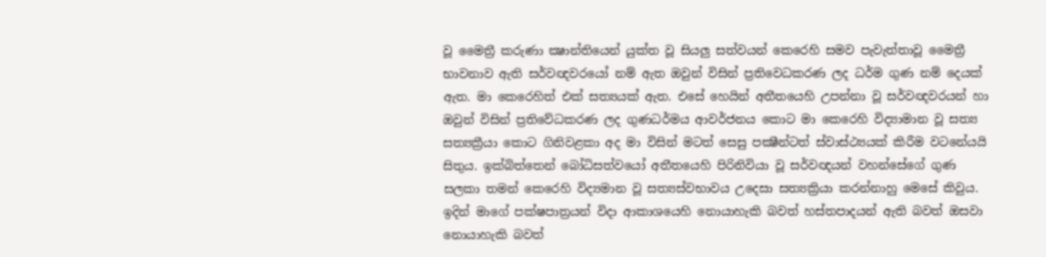වූ මෛත්‍රී කරුණා ක්‍ෂාන්තියෙන් යුක්ත වූ සියලු සත්වයන් කෙරෙහි සමව පැවැත්තාවූ මෛත්‍රී භාවනාව ඇති සර්වඥවරයෝ නම් ඇත ඔවුන් විසින් ප්‍රතිවෙධකරණ ලද ධර්ම ගුණ නම් දෙයක් ඇත. මා කෙරෙහිත් එක් සත්‍යයක් ඇත. එසේ හෙයින් අතීතයෙහි උපන්නා වූ සර්වඥවරයන් හා ඔවුන් විසින් ප්‍රතිවේධකරණ ලද ගුණධර්මය ආවර්ජනය කොට මා කෙරෙහි විද්‍යාමාන වූ සත්‍ය සත්‍යක්‍රීයා කොට ගිනිවළකා අද මා විසින් මටත් සෙසු පක්‍ෂීන්ටත් ස්වාස්ථ්‍යයක් කිරීම වටනේයයි සිතුය. ඉක්බිත්තෙන් බෝධිසත්වයෝ අතීතයෙහි පිරිනිවියා වූ සර්වඥයන් වහන්සේගේ ගුණ සලකා තමන් කෙරෙහි විද්‍යමාන වූ සත්‍යස්වභාවය උදෙසා සත්‍යක්‍රියා කරන්නාහු මෙසේ කිවුය. ඉදින් මාගේ පක්ෂපාත්‍රයන් විදා ආකාශයෙහි නොයාහැකි බවත් හස්තපාදයන් ඇති බවත් ඔසවා නොයාහැකි බවත්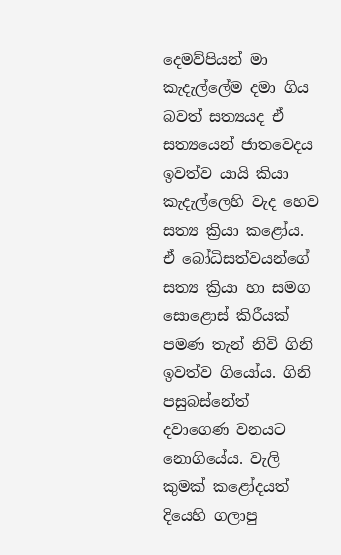දෙමව්පියන් මා කැදැල්ලේම දමා ගිය බවත් සත්‍යයද ඒ සත්‍යයෙන් ජාතවෙදය ඉවත්ව යායි කියා කැදැල්ලෙහි වැද හෙව සත්‍ය ක්‍රියා කළෝය. ඒ බෝධිසත්වයන්ගේ සත්‍ය ක්‍රියා හා සමග සොළොස් කිරීයක් පමණ තැන් නිවි ගිනි ඉවත්ව ගියෝය. ගිනි පසුබස්නේත් දවාගෙණ වනයට නොගියේය. වැලි කුමක් කළෝදයත් දියෙහි ගලාපු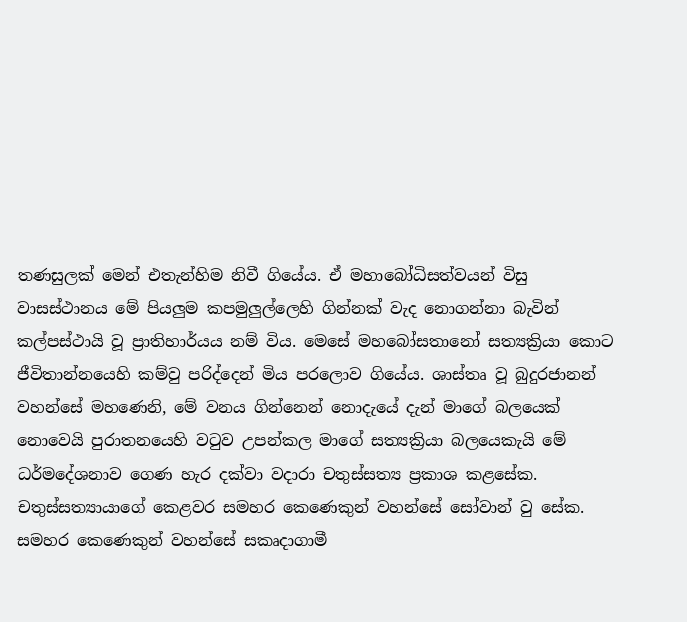තණසුලක් මෙන් එතැන්හිම නිවී ගියේය. ඒ මහාබෝධිසත්වයන් විසු වාසස්ථානය මේ පියලුම කපමුලුල්ලෙහි ගින්නක් වැද නොගන්නා බැවින් කල්පස්ථායි වූ ප්‍රාතිහාර්යය නම් විය. මෙසේ මහබෝසතානෝ සත්‍යක්‍රියා කොට ජීවිතාන්නයෙහි කම්වු පරිද්දෙන් මිය පරලොව ගියේය. ශාස්තෘ වූ බුදුරජානන් වහන්සේ මහණෙනි, මේ වනය ගින්නෙන් නොදැයේ දැන් මාගේ බලයෙක් නොවෙයි පුරාතනයෙහි වටුව උපන්කල මාගේ සත්‍යක්‍රියා බලයෙකැයි මේ ධර්මදේශනාව ගෙණ හැර දක්වා වදාරා චතුස්සත්‍ය ප්‍රකාශ කළසේක. චතුස්සත්‍යායාගේ කෙළවර සමහර කෙණෙකුන් වහන්සේ සෝවාන් වු සේක. සමහර කෙණෙකුන් වහන්සේ සකෘදාගාමී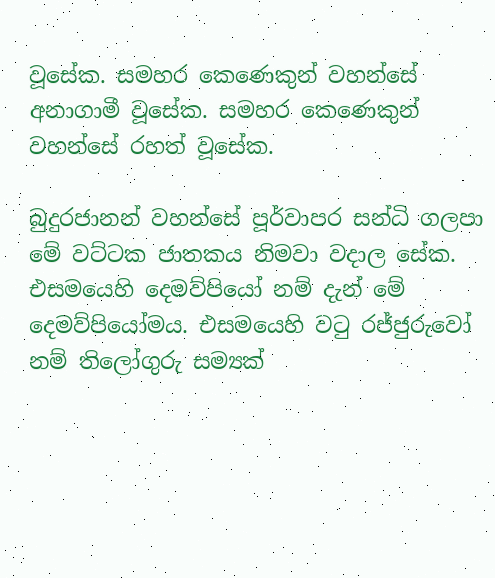වූසේක. සමහර කෙණෙකුන් වහන්සේ අනාගාමී වූසේක. සමහර කෙණෙකුන් වහන්සේ රහත් වූසේක.

බුදුරජානන් වහන්සේ පූර්වාපර සන්ධි ගලපා මේ වට්ටක ජාතකය නිමවා වදාල සේක. එසමයෙහි දෙමව්පියෝ නම් දැන් මේ දෙමව්පියෝමය. එසමයෙහි වටු රජ්ජුරුවෝ නම් තිලෝගුරු සම්‍යක්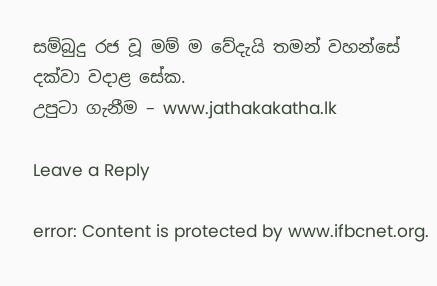සම්බුදු රජ වූ මම් ම වේදැයි තමන් වහන්සේ දක්වා වදාළ සේක.
උපුටා ගැනීම – www.jathakakatha.lk

Leave a Reply

error: Content is protected by www.ifbcnet.org.